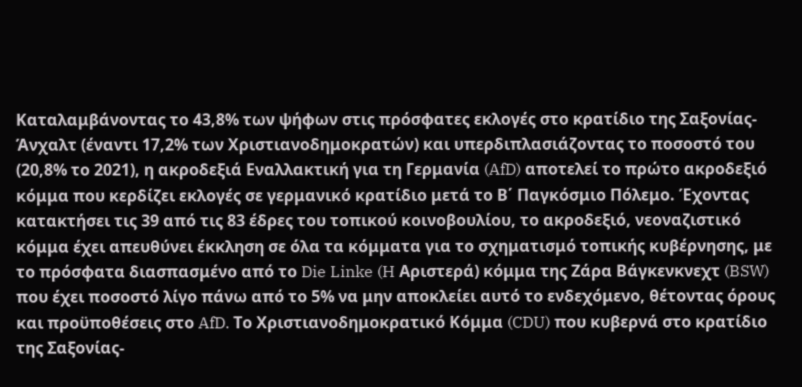Καταλαμβάνοντας το 43,8% των ψήφων στις πρόσφατες εκλογές στο κρατίδιο της Σαξονίας-Άνχαλτ (έναντι 17,2% των Χριστιανοδημοκρατών) και υπερδιπλασιάζοντας το ποσοστό του (20,8% το 2021), η ακροδεξιά Εναλλακτική για τη Γερμανία (AfD) αποτελεί το πρώτο ακροδεξιό κόμμα που κερδίζει εκλογές σε γερμανικό κρατίδιο μετά το Β΄ Παγκόσμιο Πόλεμο. Έχοντας κατακτήσει τις 39 από τις 83 έδρες του τοπικού κοινοβουλίου, το ακροδεξιό, νεοναζιστικό κόμμα έχει απευθύνει έκκληση σε όλα τα κόμματα για το σχηματισμό τοπικής κυβέρνησης, με το πρόσφατα διασπασμένο από το Die Linke (H Αριστερά) κόμμα της Ζάρα Βάγκενκνεχτ (BSW) που έχει ποσοστό λίγο πάνω από το 5% να μην αποκλείει αυτό το ενδεχόμενο, θέτοντας όρους και προϋποθέσεις στο AfD. Το Χριστιανοδημοκρατικό Κόμμα (CDU) που κυβερνά στο κρατίδιο της Σαξονίας-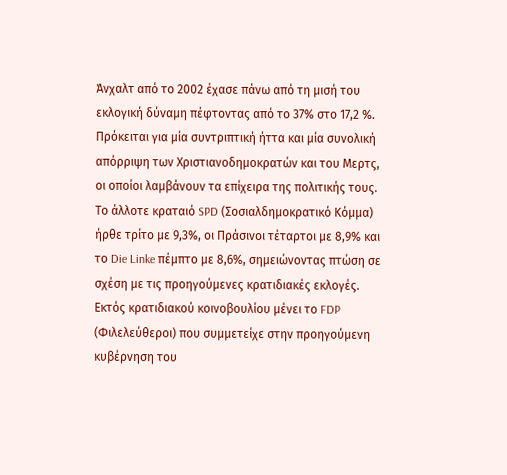Άνχαλτ από το 2002 έχασε πάνω από τη μισή του εκλογική δύναμη πέφτοντας από το 37% στο 17,2 %. Πρόκειται για μία συντριπτική ήττα και μία συνολική απόρριψη των Χριστιανοδημοκρατών και του Μερτς, οι οποίοι λαμβάνουν τα επίχειρα της πολιτικής τους. Το άλλοτε κραταιό SPD (Σοσιαλδημοκρατικό Κόμμα) ήρθε τρίτο με 9,3%, οι Πράσινοι τέταρτοι με 8,9% και το Die Linke πέμπτο με 8,6%, σημειώνοντας πτώση σε σχέση με τις προηγούμενες κρατιδιακές εκλογές. Εκτός κρατιδιακού κοινοβουλίου μένει το FDP (Φιλελεύθεροι) που συμμετείχε στην προηγούμενη κυβέρνηση του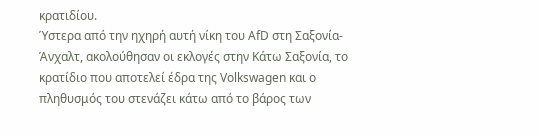κρατιδίου.
Ύστερα από την ηχηρή αυτή νίκη του AfD στη Σαξονία-Άνχαλτ, ακολούθησαν οι εκλογές στην Κάτω Σαξονία, το κρατίδιο που αποτελεί έδρα της Volkswagen και ο πληθυσμός του στενάζει κάτω από το βάρος των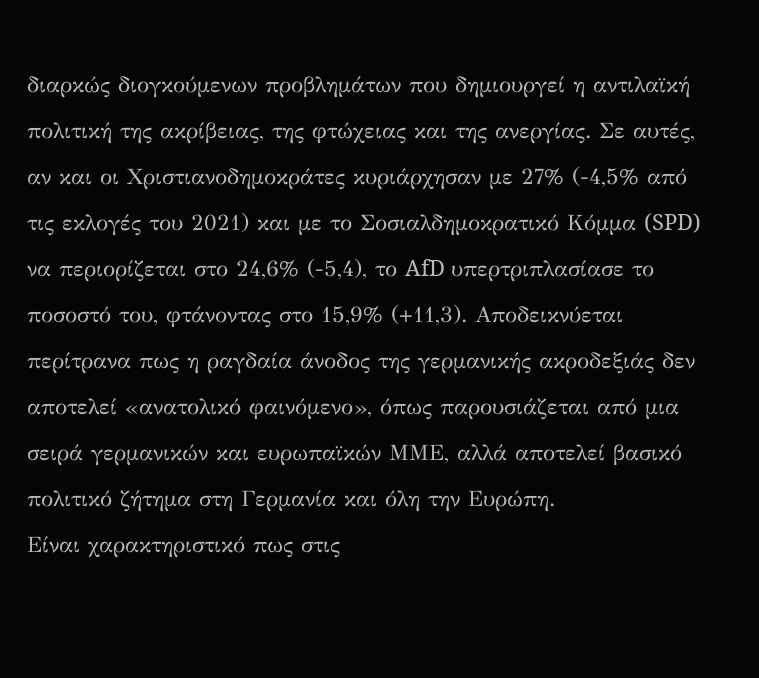διαρκώς διογκούμενων προβλημάτων που δημιουργεί η αντιλαϊκή πολιτική της ακρίβειας, της φτώχειας και της ανεργίας. Σε αυτές, αν και οι Χριστιανοδημοκράτες κυριάρχησαν με 27% (-4,5% από τις εκλογές του 2021) και με το Σοσιαλδημοκρατικό Κόμμα (SPD) να περιορίζεται στο 24,6% (-5,4), το AfD υπερτριπλασίασε το ποσοστό του, φτάνοντας στο 15,9% (+11,3). Αποδεικνύεται περίτρανα πως η ραγδαία άνοδος της γερμανικής ακροδεξιάς δεν αποτελεί «ανατολικό φαινόμενο», όπως παρουσιάζεται από μια σειρά γερμανικών και ευρωπαϊκών ΜΜΕ, αλλά αποτελεί βασικό πολιτικό ζήτημα στη Γερμανία και όλη την Ευρώπη.
Είναι χαρακτηριστικό πως στις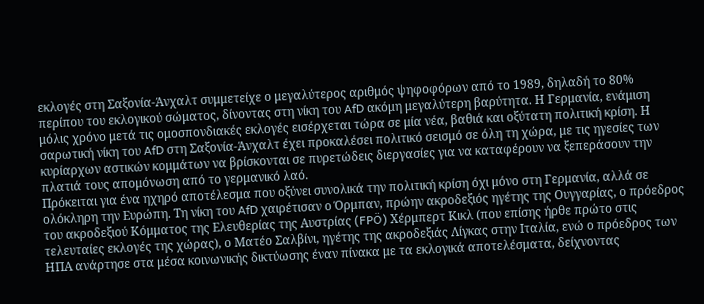εκλογές στη Σαξονία-Άνχαλτ συμμετείχε ο μεγαλύτερος αριθμός ψηφοφόρων από το 1989, δηλαδή το 80% περίπου του εκλογικού σώματος, δίνοντας στη νίκη του AfD ακόμη μεγαλύτερη βαρύτητα. Η Γερμανία, ενάμιση μόλις χρόνο μετά τις ομοσπονδιακές εκλογές εισέρχεται τώρα σε μία νέα, βαθιά και οξύτατη πολιτική κρίση. Η σαρωτική νίκη του AfD στη Σαξονία-Άνχαλτ έχει προκαλέσει πολιτικό σεισμό σε όλη τη χώρα, με τις ηγεσίες των κυρίαρχων αστικών κομμάτων να βρίσκονται σε πυρετώδεις διεργασίες για να καταφέρουν να ξεπεράσουν την πλατιά τους απομόνωση από το γερμανικό λαό.
Πρόκειται για ένα ηχηρό αποτέλεσμα που οξύνει συνολικά την πολιτική κρίση όχι μόνο στη Γερμανία, αλλά σε ολόκληρη την Ευρώπη. Τη νίκη του AfD χαιρέτισαν ο Όρμπαν, πρώην ακροδεξιός ηγέτης της Ουγγαρίας, ο πρόεδρος του ακροδεξιού Κόμματος της Ελευθερίας της Αυστρίας (FPÖ) Χέρμπερτ Κικλ (που επίσης ήρθε πρώτο στις τελευταίες εκλογές της χώρας), ο Ματέο Σαλβίνι, ηγέτης της ακροδεξιάς Λίγκας στην Ιταλία, ενώ ο πρόεδρος των ΗΠΑ ανάρτησε στα μέσα κοινωνικής δικτύωσης έναν πίνακα με τα εκλογικά αποτελέσματα, δείχνοντας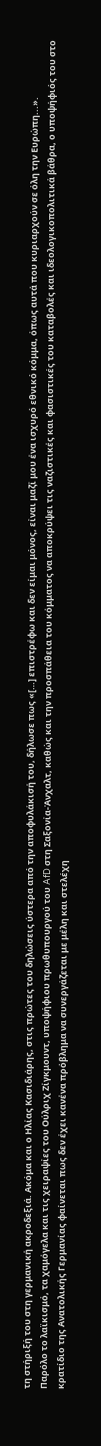τη στήριξή του στη γερμανική ακροδεξιά. Ακόμα και ο Ηλίας Κασιδιάρης, στις πρώτες του δηλώσεις ύστερα από την αποφυλάκισή του, δήλωσε πως «[…] επιστρέφω και δεν είμαι μόνος, είναι μαζί μου ένα ισχυρό εθνικό κόμμα, όπως αυτά που κυριαρχούν σε όλη την Ευρώπη...».
Παρόλο το λαϊκισμό, τα χαμόγελα και τις χειραψίες του Ούλριχ Ζίγκμουντ, υποψήφιου πρωθυπουργού του AfD στη Σαξονία-Άνχαλτ, καθώς και την προσπάθεια του κόμματος να αποκρύψει τις ναζιστικές και φασιστικές του καταβολές και ιδεολογικοπολιτικά βάθρα, ο υποψήφιός του στο κρατίδιο της Ανατολικής Γερμανίας φαίνεται πως δεν έχει κανένα πρόβλημα να συνεργάζεται με μέλη και στελέχη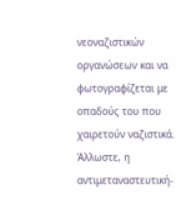νεοναζιστικών οργανώσεων και να φωτογραφίζεται με οπαδούς του που χαιρετούν ναζιστικά. Άλλωστε, η αντιμεταναστευτική-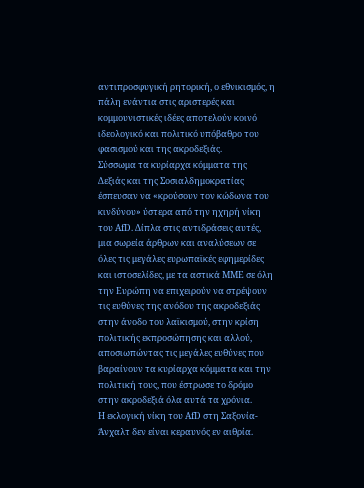αντιπροσφυγική ρητορική, ο εθνικισμός, η πάλη ενάντια στις αριστερές και κομμουνιστικές ιδέες αποτελούν κοινό ιδεολογικό και πολιτικό υπόβαθρο του φασισμού και της ακροδεξιάς.
Σύσσωμα τα κυρίαρχα κόμματα της Δεξιάς και της Σοσιαλδημοκρατίας έσπευσαν να «κρούσουν τον κώδωνα του κινδύνου» ύστερα από την ηχηρή νίκη του AfD. Δίπλα στις αντιδράσεις αυτές, μια σωρεία άρθρων και αναλύσεων σε όλες τις μεγάλες ευρωπαϊκές εφημερίδες και ιστοσελίδες, με τα αστικά ΜΜΕ σε όλη την Ευρώπη να επιχειρούν να στρέψουν τις ευθύνες της ανόδου της ακροδεξιάς στην άνοδο του λαϊκισμού, στην κρίση πολιτικής εκπροσώπησης και αλλού, αποσιωπώντας τις μεγάλες ευθύνες που βαραίνουν τα κυρίαρχα κόμματα και την πολιτική τους, που έστρωσε το δρόμο στην ακροδεξιά όλα αυτά τα χρόνια.
Η εκλογική νίκη του AfD στη Σαξονία-Άνχαλτ δεν είναι κεραυνός εν αιθρία.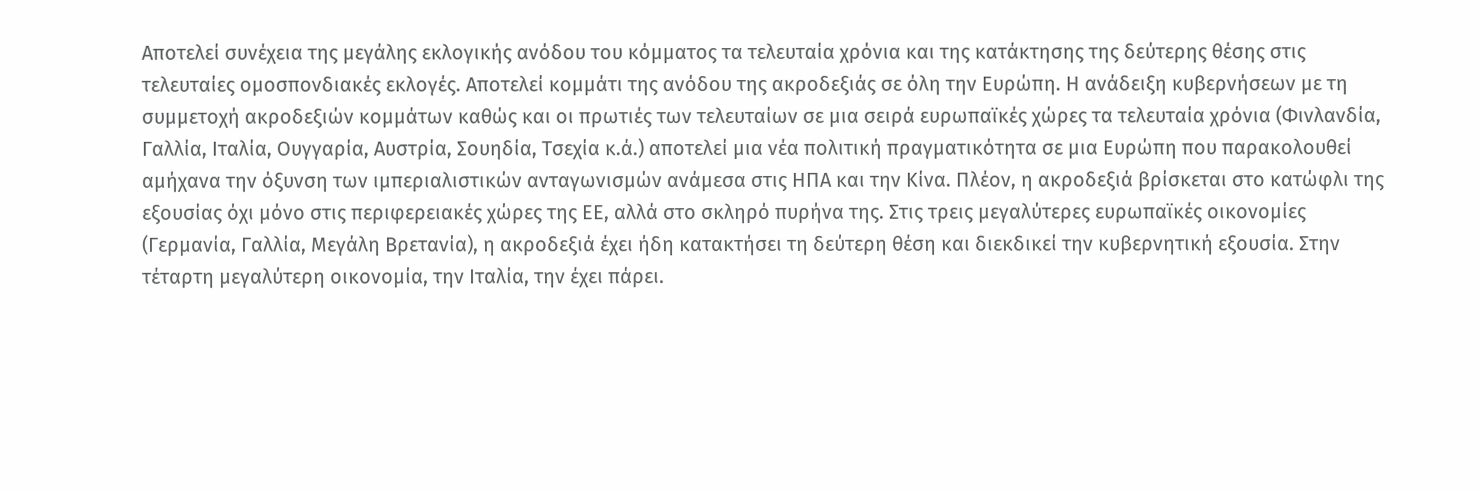Αποτελεί συνέχεια της μεγάλης εκλογικής ανόδου του κόμματος τα τελευταία χρόνια και της κατάκτησης της δεύτερης θέσης στις τελευταίες ομοσπονδιακές εκλογές. Αποτελεί κομμάτι της ανόδου της ακροδεξιάς σε όλη την Ευρώπη. Η ανάδειξη κυβερνήσεων με τη συμμετοχή ακροδεξιών κομμάτων καθώς και οι πρωτιές των τελευταίων σε μια σειρά ευρωπαϊκές χώρες τα τελευταία χρόνια (Φινλανδία, Γαλλία, Ιταλία, Ουγγαρία, Αυστρία, Σουηδία, Τσεχία κ.ά.) αποτελεί μια νέα πολιτική πραγματικότητα σε μια Ευρώπη που παρακολουθεί αμήχανα την όξυνση των ιμπεριαλιστικών ανταγωνισμών ανάμεσα στις ΗΠΑ και την Κίνα. Πλέον, η ακροδεξιά βρίσκεται στο κατώφλι της εξουσίας όχι μόνο στις περιφερειακές χώρες της ΕΕ, αλλά στο σκληρό πυρήνα της. Στις τρεις μεγαλύτερες ευρωπαϊκές οικονομίες (Γερμανία, Γαλλία, Μεγάλη Βρετανία), η ακροδεξιά έχει ήδη κατακτήσει τη δεύτερη θέση και διεκδικεί την κυβερνητική εξουσία. Στην τέταρτη μεγαλύτερη οικονομία, την Ιταλία, την έχει πάρει.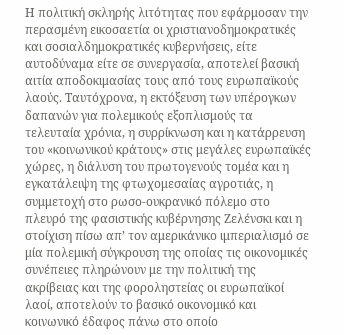Η πολιτική σκληρής λιτότητας που εφάρμοσαν την περασμένη εικοσαετία οι χριστιανοδημοκρατικές και σοσιαλδημοκρατικές κυβερνήσεις, είτε αυτοδύναμα είτε σε συνεργασία, αποτελεί βασική αιτία αποδοκιμασίας τους από τους ευρωπαϊκούς λαούς. Ταυτόχρονα, η εκτόξευση των υπέρογκων δαπανών για πολεμικούς εξοπλισμούς τα τελευταία χρόνια, η συρρίκνωση και η κατάρρευση του «κοινωνικού κράτους» στις μεγάλες ευρωπαϊκές χώρες, η διάλυση του πρωτογενούς τομέα και η εγκατάλειψη της φτωχομεσαίας αγροτιάς, η συμμετοχή στο ρωσο-ουκρανικό πόλεμο στο πλευρό της φασιστικής κυβέρνησης Ζελένσκι και η στοίχιση πίσω απ’ τον αμερικάνικο ιμπεριαλισμό σε μία πολεμική σύγκρουση της οποίας τις οικονομικές συνέπειες πληρώνουν με την πολιτική της ακρίβειας και της φοροληστείας οι ευρωπαϊκοί λαοί, αποτελούν το βασικό οικονομικό και κοινωνικό έδαφος πάνω στο οποίο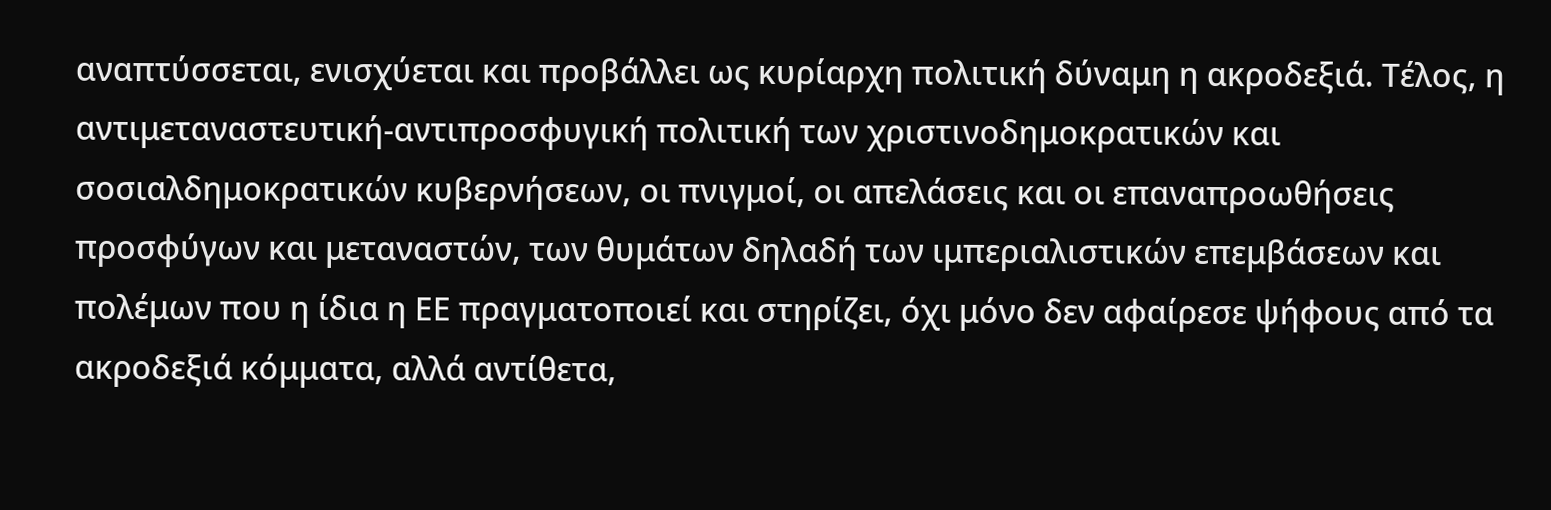αναπτύσσεται, ενισχύεται και προβάλλει ως κυρίαρχη πολιτική δύναμη η ακροδεξιά. Τέλος, η αντιμεταναστευτική-αντιπροσφυγική πολιτική των χριστινοδημοκρατικών και σοσιαλδημοκρατικών κυβερνήσεων, οι πνιγμοί, οι απελάσεις και οι επαναπροωθήσεις προσφύγων και μεταναστών, των θυμάτων δηλαδή των ιμπεριαλιστικών επεμβάσεων και πολέμων που η ίδια η ΕΕ πραγματοποιεί και στηρίζει, όχι μόνο δεν αφαίρεσε ψήφους από τα ακροδεξιά κόμματα, αλλά αντίθετα,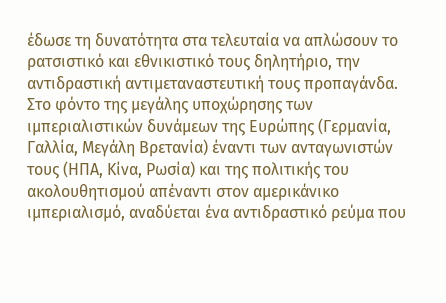έδωσε τη δυνατότητα στα τελευταία να απλώσουν το ρατσιστικό και εθνικιστικό τους δηλητήριο, την αντιδραστική αντιμεταναστευτική τους προπαγάνδα.
Στο φόντο της μεγάλης υποχώρησης των ιμπεριαλιστικών δυνάμεων της Ευρώπης (Γερμανία, Γαλλία, Μεγάλη Βρετανία) έναντι των ανταγωνιστών τους (ΗΠΑ, Κίνα, Ρωσία) και της πολιτικής του ακολουθητισμού απέναντι στον αμερικάνικο ιμπεριαλισμό, αναδύεται ένα αντιδραστικό ρεύμα που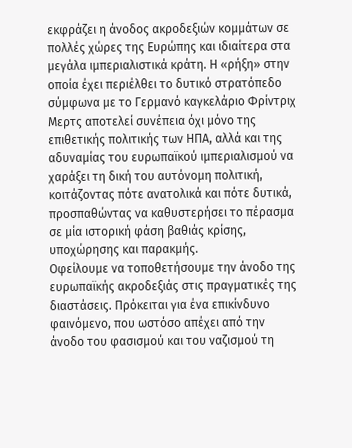εκφράζει η άνοδος ακροδεξιών κομμάτων σε πολλές χώρες της Ευρώπης και ιδιαίτερα στα μεγάλα ιμπεριαλιστικά κράτη. Η «ρήξη» στην οποία έχει περιέλθει το δυτικό στρατόπεδο σύμφωνα με το Γερμανό καγκελάριο Φρίντριχ Μερτς αποτελεί συνέπεια όχι μόνο της επιθετικής πολιτικής των ΗΠΑ, αλλά και της αδυναμίας του ευρωπαϊκού ιμπεριαλισμού να χαράξει τη δική του αυτόνομη πολιτική, κοιτάζοντας πότε ανατολικά και πότε δυτικά, προσπαθώντας να καθυστερήσει το πέρασμα σε μία ιστορική φάση βαθιάς κρίσης, υποχώρησης και παρακμής.
Οφείλουμε να τοποθετήσουμε την άνοδο της ευρωπαϊκής ακροδεξιάς στις πραγματικές της διαστάσεις. Πρόκειται για ένα επικίνδυνο φαινόμενο, που ωστόσο απέχει από την άνοδο του φασισμού και του ναζισμού τη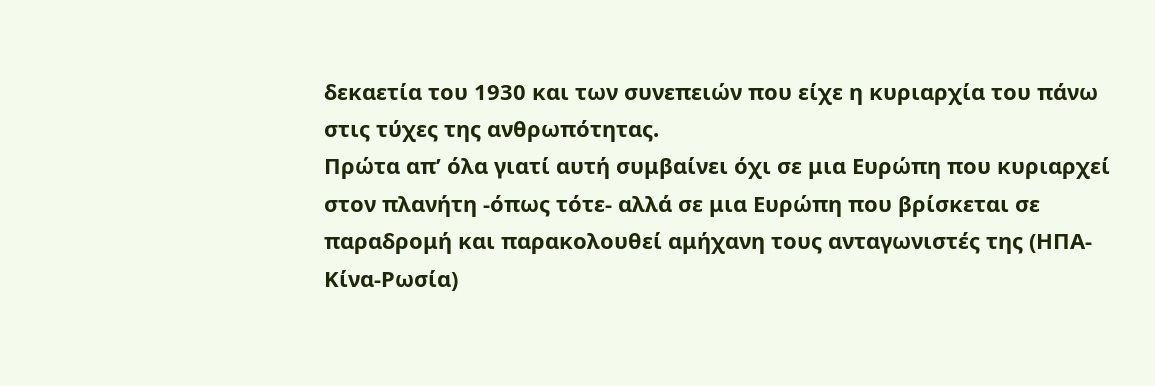δεκαετία του 1930 και των συνεπειών που είχε η κυριαρχία του πάνω στις τύχες της ανθρωπότητας.
Πρώτα απ’ όλα γιατί αυτή συμβαίνει όχι σε μια Ευρώπη που κυριαρχεί στον πλανήτη -όπως τότε- αλλά σε μια Ευρώπη που βρίσκεται σε παραδρομή και παρακολουθεί αμήχανη τους ανταγωνιστές της (ΗΠΑ-Κίνα-Ρωσία)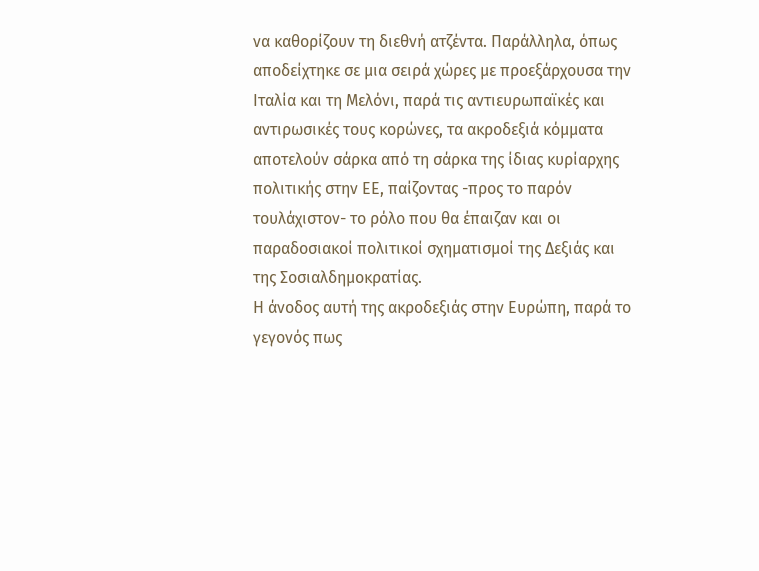να καθορίζουν τη διεθνή ατζέντα. Παράλληλα, όπως αποδείχτηκε σε μια σειρά χώρες με προεξάρχουσα την Ιταλία και τη Μελόνι, παρά τις αντιευρωπαϊκές και αντιρωσικές τους κορώνες, τα ακροδεξιά κόμματα αποτελούν σάρκα από τη σάρκα της ίδιας κυρίαρχης πολιτικής στην ΕΕ, παίζοντας -προς το παρόν τουλάχιστον- το ρόλο που θα έπαιζαν και οι παραδοσιακοί πολιτικοί σχηματισμοί της Δεξιάς και της Σοσιαλδημοκρατίας.
Η άνοδος αυτή της ακροδεξιάς στην Ευρώπη, παρά το γεγονός πως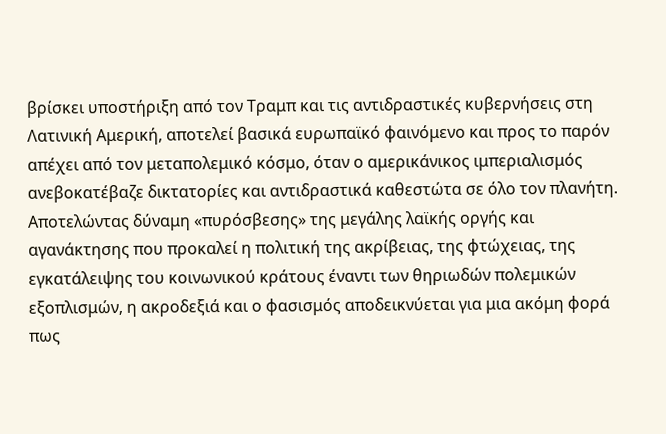βρίσκει υποστήριξη από τον Τραμπ και τις αντιδραστικές κυβερνήσεις στη Λατινική Αμερική, αποτελεί βασικά ευρωπαϊκό φαινόμενο και προς το παρόν απέχει από τον μεταπολεμικό κόσμο, όταν ο αμερικάνικος ιμπεριαλισμός ανεβοκατέβαζε δικτατορίες και αντιδραστικά καθεστώτα σε όλο τον πλανήτη. Αποτελώντας δύναμη «πυρόσβεσης» της μεγάλης λαϊκής οργής και αγανάκτησης που προκαλεί η πολιτική της ακρίβειας, της φτώχειας, της εγκατάλειψης του κοινωνικού κράτους έναντι των θηριωδών πολεμικών εξοπλισμών, η ακροδεξιά και ο φασισμός αποδεικνύεται για μια ακόμη φορά πως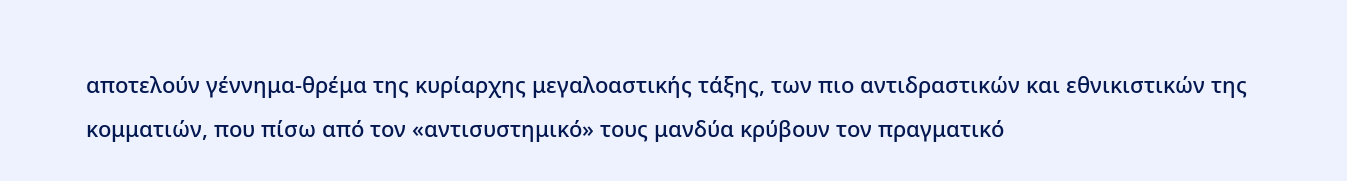αποτελούν γέννημα-θρέμα της κυρίαρχης μεγαλοαστικής τάξης, των πιο αντιδραστικών και εθνικιστικών της κομματιών, που πίσω από τον «αντισυστημικό» τους μανδύα κρύβουν τον πραγματικό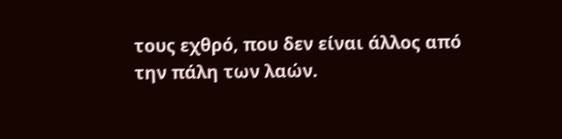τους εχθρό, που δεν είναι άλλος από την πάλη των λαών.